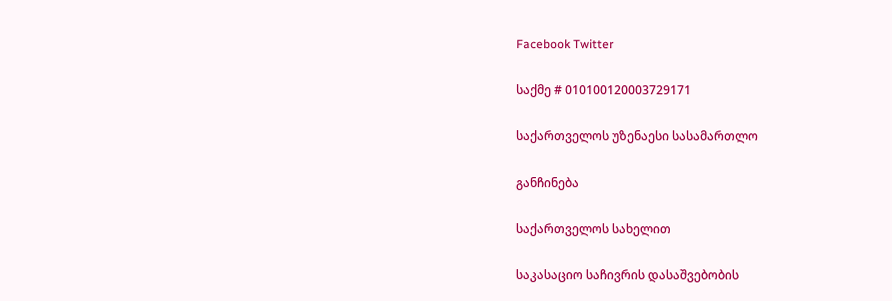Facebook Twitter

საქმე # 010100120003729171

საქართველოს უზენაესი სასამართლო

განჩინება

საქართველოს სახელით

საკასაციო საჩივრის დასაშვებობის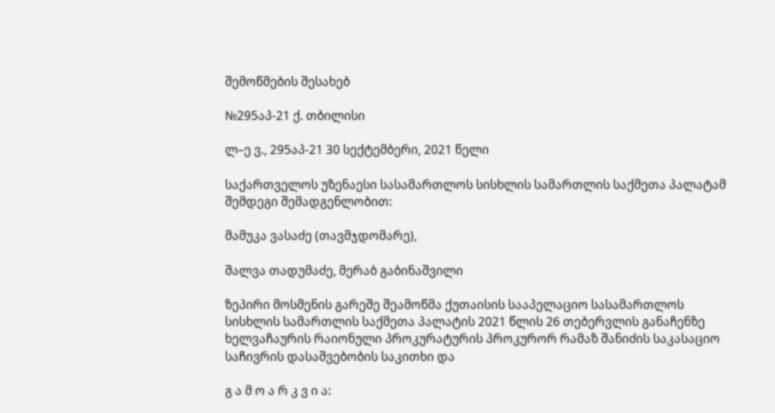შემოწმების შესახებ

№295აპ-21 ქ. თბილისი

ლ–ე ვ., 295აპ-21 30 სექტემბერი, 2021 წელი

საქართველოს უზენაესი სასამართლოს სისხლის სამართლის საქმეთა პალატამ შემდეგი შემადგენლობით:

მამუკა ვასაძე (თავმჯდომარე),

შალვა თადუმაძე, მერაბ გაბინაშვილი

ზეპირი მოსმენის გარეშე შეამოწმა ქუთაისის სააპელაციო სასამართლოს სისხლის სამართლის საქმეთა პალატის 2021 წლის 26 თებერვლის განაჩენზე ხელვაჩაურის რაიონული პროკურატურის პროკურორ რამაზ შანიძის საკასაციო საჩივრის დასაშვებობის საკითხი და

გ ა მ ო ა რ კ ვ ი ა: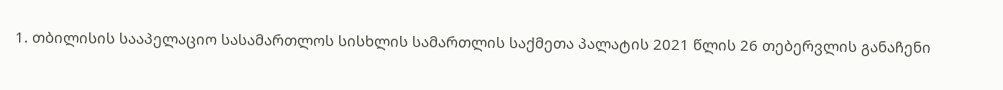1. თბილისის სააპელაციო სასამართლოს სისხლის სამართლის საქმეთა პალატის 2021 წლის 26 თებერვლის განაჩენი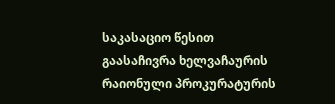საკასაციო წესით გაასაჩივრა ხელვაჩაურის რაიონული პროკურატურის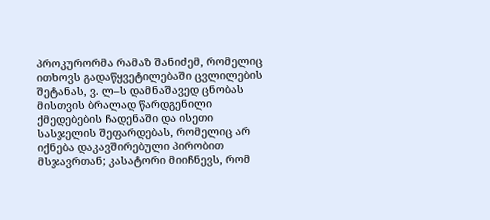პროკურორმა რამაზ შანიძემ, რომელიც ითხოვს გადაწყვეტილებაში ცვლილების შეტანას, ვ. ლ–ს დამნაშავედ ცნობას მისთვის ბრალად წარდგენილი ქმედებების ჩადენაში და ისეთი სასჯელის შეფარდებას, რომელიც არ იქნება დაკავშირებული პირობით მსჯავრთან; კასატორი მიიჩნევს, რომ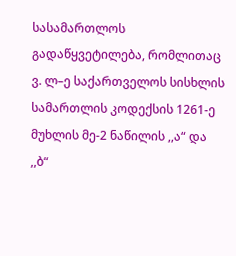სასამართლოს გადაწყვეტილება, რომლითაც ვ. ლ–ე საქართველოს სისხლის სამართლის კოდექსის 1261-ე მუხლის მე-2 ნაწილის ,,ა“ და ,,ბ“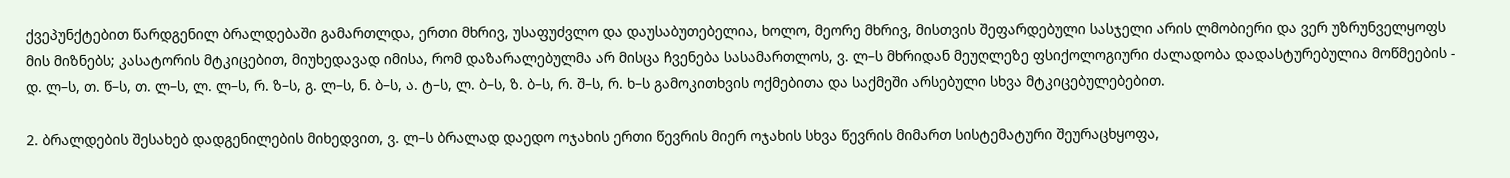ქვეპუნქტებით წარდგენილ ბრალდებაში გამართლდა, ერთი მხრივ, უსაფუძვლო და დაუსაბუთებელია, ხოლო, მეორე მხრივ, მისთვის შეფარდებული სასჯელი არის ლმობიერი და ვერ უზრუნველყოფს მის მიზნებს; კასატორის მტკიცებით, მიუხედავად იმისა, რომ დაზარალებულმა არ მისცა ჩვენება სასამართლოს, ვ. ლ–ს მხრიდან მეუღლეზე ფსიქოლოგიური ძალადობა დადასტურებულია მოწმეების - დ. ლ–ს, თ. წ–ს, თ. ლ–ს, ლ. ლ–ს, რ. ზ–ს, გ. ლ–ს, ნ. ბ–ს, ა. ტ–ს, ლ. ბ–ს, ზ. ბ–ს, რ. შ–ს, რ. ხ–ს გამოკითხვის ოქმებითა და საქმეში არსებული სხვა მტკიცებულებებით.

2. ბრალდების შესახებ დადგენილების მიხედვით, ვ. ლ–ს ბრალად დაედო ოჯახის ერთი წევრის მიერ ოჯახის სხვა წევრის მიმართ სისტემატური შეურაცხყოფა,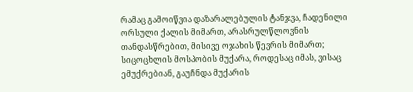რამაც გამოიწვია დაზარალებულის ტანჯვა, ჩადენილი ორსული ქალის მიმართ, არასრულწლოვნის თანდასწრებით, მისივე ოჯახის წევრის მიმართ; სიცოცხლის მოსპობის მუქარა, როდესაც იმას, ვისაც ემუქრებიან, გაუჩნდა მუქარის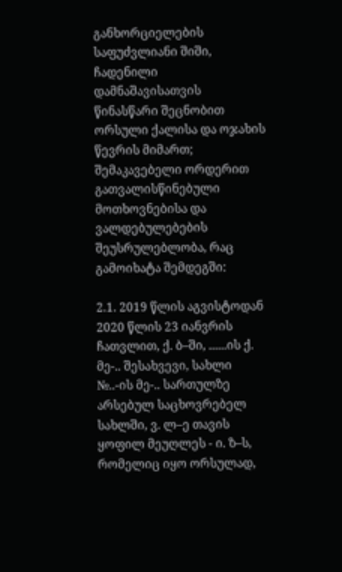განხორციელების საფუძვლიანი შიში, ჩადენილი დამნაშავისათვის წინასწარი შეცნობით ორსული ქალისა და ოჯახის წევრის მიმართ; შემაკავებელი ორდერით გათვალისწინებული მოთხოვნებისა და ვალდებულებების შეუსრულებლობა, რაც გამოიხატა შემდეგში:

2.1. 2019 წლის აგვისტოდან 2020 წლის 23 იანვრის ჩათვლით, ქ. ბ–ში, ......ის ქ. მე-.. შესახვევი, სახლი №..-ის მე-.. სართულზე არსებულ საცხოვრებელ სახლში, ვ. ლ–ე თავის ყოფილ მეუღლეს - ი. ზ–ს, რომელიც იყო ორსულად,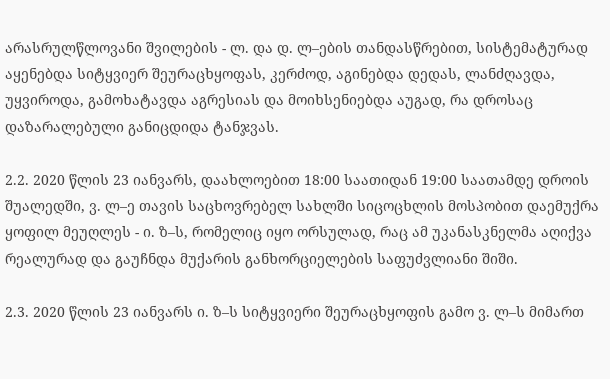არასრულწლოვანი შვილების - ლ. და დ. ლ–ების თანდასწრებით, სისტემატურად აყენებდა სიტყვიერ შეურაცხყოფას, კერძოდ, აგინებდა დედას, ლანძღავდა, უყვიროდა, გამოხატავდა აგრესიას და მოიხსენიებდა აუგად, რა დროსაც დაზარალებული განიცდიდა ტანჯვას.

2.2. 2020 წლის 23 იანვარს, დაახლოებით 18:00 საათიდან 19:00 საათამდე დროის შუალედში, ვ. ლ–ე თავის საცხოვრებელ სახლში სიცოცხლის მოსპობით დაემუქრა ყოფილ მეუღლეს - ი. ზ–ს, რომელიც იყო ორსულად, რაც ამ უკანასკნელმა აღიქვა რეალურად და გაუჩნდა მუქარის განხორციელების საფუძვლიანი შიში.

2.3. 2020 წლის 23 იანვარს ი. ზ–ს სიტყვიერი შეურაცხყოფის გამო ვ. ლ–ს მიმართ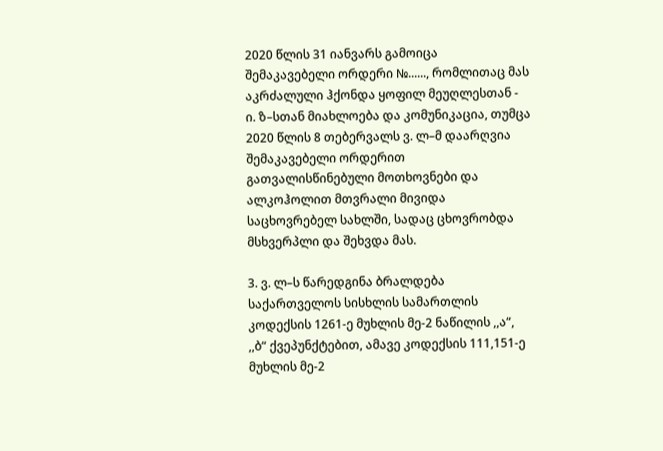2020 წლის 31 იანვარს გამოიცა შემაკავებელი ორდერი №......, რომლითაც მას აკრძალული ჰქონდა ყოფილ მეუღლესთან - ი. ზ–სთან მიახლოება და კომუნიკაცია, თუმცა 2020 წლის 8 თებერვალს ვ. ლ–მ დაარღვია შემაკავებელი ორდერით გათვალისწინებული მოთხოვნები და ალკოჰოლით მთვრალი მივიდა საცხოვრებელ სახლში, სადაც ცხოვრობდა მსხვერპლი და შეხვდა მას.

3. ვ. ლ–ს წარედგინა ბრალდება საქართველოს სისხლის სამართლის კოდექსის 1261-ე მუხლის მე-2 ნაწილის ,,ა“, ,,ბ“ ქვეპუნქტებით, ამავე კოდექსის 111,151-ე მუხლის მე-2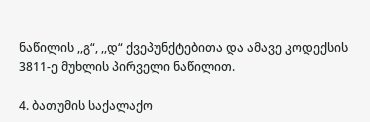ნაწილის ,,გ“, ,,დ“ ქვეპუნქტებითა და ამავე კოდექსის 3811-ე მუხლის პირველი ნაწილით.

4. ბათუმის საქალაქო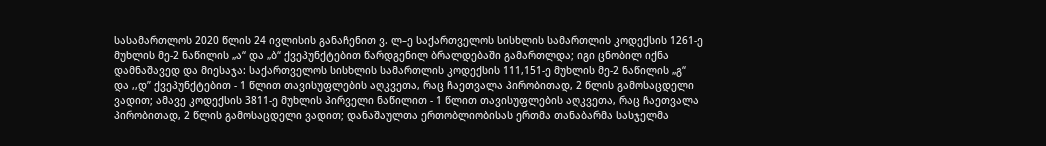სასამართლოს 2020 წლის 24 ივლისის განაჩენით ვ. ლ–ე საქართველოს სისხლის სამართლის კოდექსის 1261-ე მუხლის მე-2 ნაწილის „ა“ და „ბ“ ქვეპუნქტებით წარდგენილ ბრალდებაში გამართლდა; იგი ცნობილ იქნა დამნაშავედ და მიესაჯა: საქართველოს სისხლის სამართლის კოდექსის 111,151-ე მუხლის მე-2 ნაწილის „გ“ და ,,დ’’ ქვეპუნქტებით - 1 წლით თავისუფლების აღკვეთა, რაც ჩაეთვალა პირობითად, 2 წლის გამოსაცდელი ვადით; ამავე კოდექსის 3811-ე მუხლის პირველი ნაწილით - 1 წლით თავისუფლების აღკვეთა, რაც ჩაეთვალა პირობითად, 2 წლის გამოსაცდელი ვადით; დანაშაულთა ერთობლიობისას ერთმა თანაბარმა სასჯელმა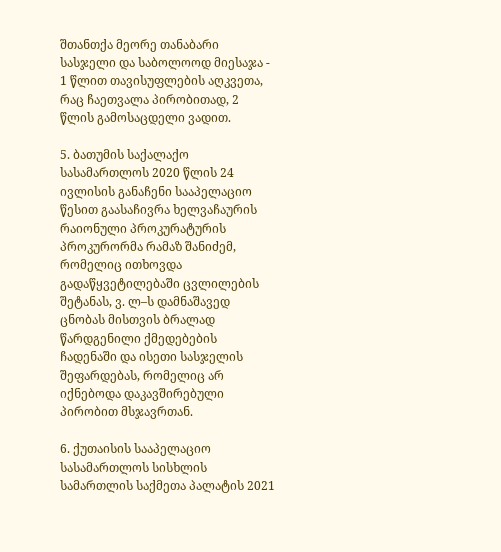შთანთქა მეორე თანაბარი სასჯელი და საბოლოოდ მიესაჯა - 1 წლით თავისუფლების აღკვეთა, რაც ჩაეთვალა პირობითად, 2 წლის გამოსაცდელი ვადით.

5. ბათუმის საქალაქო სასამართლოს 2020 წლის 24 ივლისის განაჩენი სააპელაციო წესით გაასაჩივრა ხელვაჩაურის რაიონული პროკურატურის პროკურორმა რამაზ შანიძემ, რომელიც ითხოვდა გადაწყვეტილებაში ცვლილების შეტანას, ვ. ლ–ს დამნაშავედ ცნობას მისთვის ბრალად წარდგენილი ქმედებების ჩადენაში და ისეთი სასჯელის შეფარდებას, რომელიც არ იქნებოდა დაკავშირებული პირობით მსჯავრთან.

6. ქუთაისის სააპელაციო სასამართლოს სისხლის სამართლის საქმეთა პალატის 2021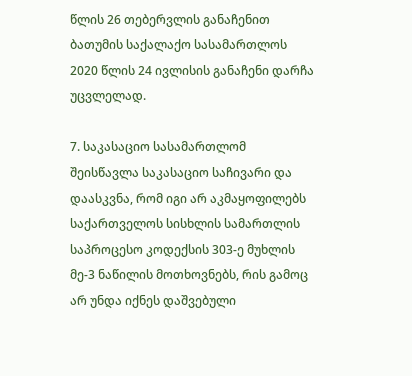წლის 26 თებერვლის განაჩენით ბათუმის საქალაქო სასამართლოს 2020 წლის 24 ივლისის განაჩენი დარჩა უცვლელად.

7. საკასაციო სასამართლომ შეისწავლა საკასაციო საჩივარი და დაასკვნა, რომ იგი არ აკმაყოფილებს საქართველოს სისხლის სამართლის საპროცესო კოდექსის 303-ე მუხლის მე-3 ნაწილის მოთხოვნებს, რის გამოც არ უნდა იქნეს დაშვებული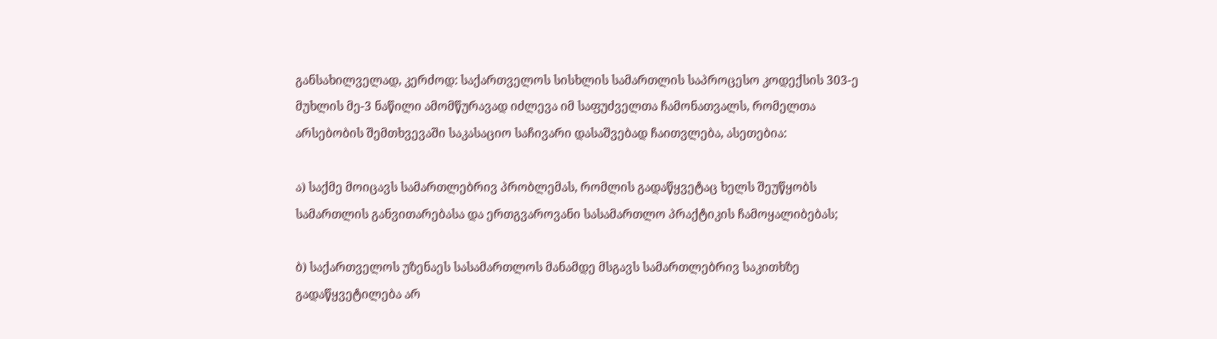განსახილველად, კერძოდ: საქართველოს სისხლის სამართლის საპროცესო კოდექსის 303-ე მუხლის მე-3 ნაწილი ამომწურავად იძლევა იმ საფუძველთა ჩამონათვალს, რომელთა არსებობის შემთხვევაში საკასაციო საჩივარი დასაშვებად ჩაითვლება, ასეთებია:

ა) საქმე მოიცავს სამართლებრივ პრობლემას, რომლის გადაწყვეტაც ხელს შეუწყობს სამართლის განვითარებასა და ერთგვაროვანი სასამართლო პრაქტიკის ჩამოყალიბებას;

ბ) საქართველოს უზენაეს სასამართლოს მანამდე მსგავს სამართლებრივ საკითხზე გადაწყვეტილება არ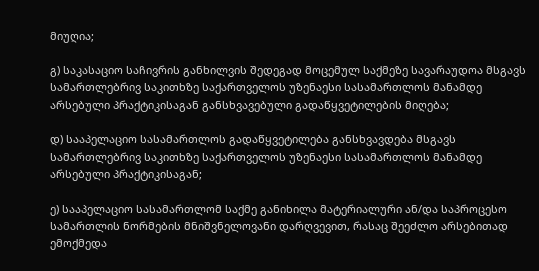მიუღია;

გ) საკასაციო საჩივრის განხილვის შედეგად მოცემულ საქმეზე სავარაუდოა მსგავს სამართლებრივ საკითხზე საქართველოს უზენაესი სასამართლოს მანამდე არსებული პრაქტიკისაგან განსხვავებული გადაწყვეტილების მიღება;

დ) სააპელაციო სასამართლოს გადაწყვეტილება განსხვავდება მსგავს სამართლებრივ საკითხზე საქართველოს უზენაესი სასამართლოს მანამდე არსებული პრაქტიკისაგან;

ე) სააპელაციო სასამართლომ საქმე განიხილა მატერიალური ან/და საპროცესო სამართლის ნორმების მნიშვნელოვანი დარღვევით, რასაც შეეძლო არსებითად ემოქმედა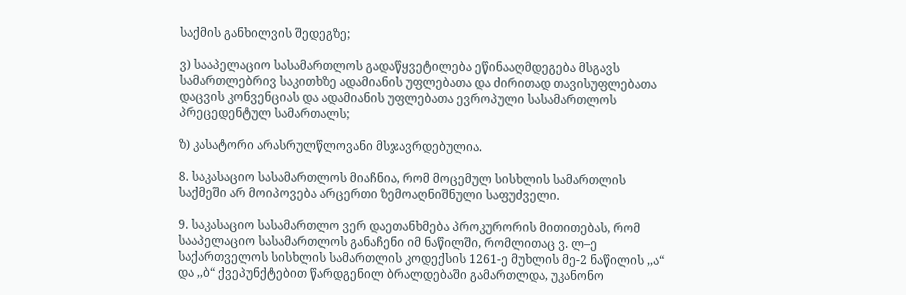საქმის განხილვის შედეგზე;

ვ) სააპელაციო სასამართლოს გადაწყვეტილება ეწინააღმდეგება მსგავს სამართლებრივ საკითხზე ადამიანის უფლებათა და ძირითად თავისუფლებათა დაცვის კონვენციას და ადამიანის უფლებათა ევროპული სასამართლოს პრეცედენტულ სამართალს;

ზ) კასატორი არასრულწლოვანი მსჯავრდებულია.

8. საკასაციო სასამართლოს მიაჩნია, რომ მოცემულ სისხლის სამართლის საქმეში არ მოიპოვება არცერთი ზემოაღნიშნული საფუძველი.

9. საკასაციო სასამართლო ვერ დაეთანხმება პროკურორის მითითებას, რომ სააპელაციო სასამართლოს განაჩენი იმ ნაწილში, რომლითაც ვ. ლ–ე საქართველოს სისხლის სამართლის კოდექსის 1261-ე მუხლის მე-2 ნაწილის ,,ა“ და ,,ბ“ ქვეპუნქტებით წარდგენილ ბრალდებაში გამართლდა, უკანონო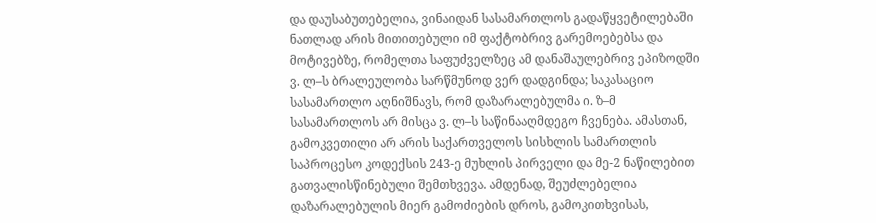და დაუსაბუთებელია, ვინაიდან სასამართლოს გადაწყვეტილებაში ნათლად არის მითითებული იმ ფაქტობრივ გარემოებებსა და მოტივებზე, რომელთა საფუძველზეც ამ დანაშაულებრივ ეპიზოდში ვ. ლ–ს ბრალეულობა სარწმუნოდ ვერ დადგინდა; საკასაციო სასამართლო აღნიშნავს, რომ დაზარალებულმა ი. ზ–მ სასამართლოს არ მისცა ვ. ლ–ს საწინააღმდეგო ჩვენება. ამასთან, გამოკვეთილი არ არის საქართველოს სისხლის სამართლის საპროცესო კოდექსის 243-ე მუხლის პირველი და მე-2 ნაწილებით გათვალისწინებული შემთხვევა. ამდენად, შეუძლებელია დაზარალებულის მიერ გამოძიების დროს, გამოკითხვისას,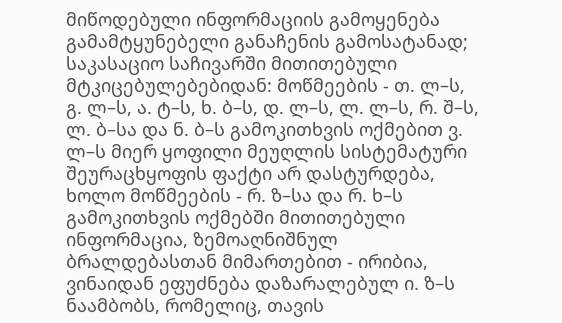მიწოდებული ინფორმაციის გამოყენება გამამტყუნებელი განაჩენის გამოსატანად; საკასაციო საჩივარში მითითებული მტკიცებულებებიდან: მოწმეების - თ. ლ–ს, გ. ლ–ს, ა. ტ–ს, ხ. ბ–ს, დ. ლ–ს, ლ. ლ–ს, რ. შ–ს, ლ. ბ–სა და ნ. ბ–ს გამოკითხვის ოქმებით ვ. ლ–ს მიერ ყოფილი მეუღლის სისტემატური შეურაცხყოფის ფაქტი არ დასტურდება, ხოლო მოწმეების - რ. ზ–სა და რ. ხ–ს გამოკითხვის ოქმებში მითითებული ინფორმაცია, ზემოაღნიშნულ ბრალდებასთან მიმართებით - ირიბია, ვინაიდან ეფუძნება დაზარალებულ ი. ზ–ს ნაამბობს, რომელიც, თავის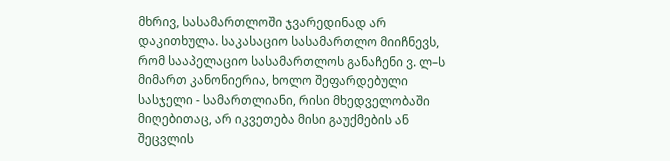მხრივ, სასამართლოში ჯვარედინად არ დაკითხულა. საკასაციო სასამართლო მიიჩნევს, რომ სააპელაციო სასამართლოს განაჩენი ვ. ლ–ს მიმართ კანონიერია, ხოლო შეფარდებული სასჯელი - სამართლიანი, რისი მხედველობაში მიღებითაც, არ იკვეთება მისი გაუქმების ან შეცვლის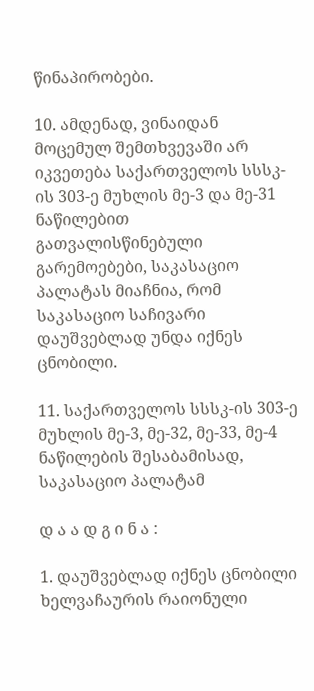წინაპირობები.

10. ამდენად, ვინაიდან მოცემულ შემთხვევაში არ იკვეთება საქართველოს სსსკ-ის 303-ე მუხლის მე-3 და მე-31 ნაწილებით გათვალისწინებული გარემოებები, საკასაციო პალატას მიაჩნია, რომ საკასაციო საჩივარი დაუშვებლად უნდა იქნეს ცნობილი.

11. საქართველოს სსსკ-ის 303-ე მუხლის მე-3, მე-32, მე-33, მე-4 ნაწილების შესაბამისად, საკასაციო პალატამ

დ ა ა დ გ ი ნ ა :

1. დაუშვებლად იქნეს ცნობილი ხელვაჩაურის რაიონული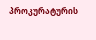პროკურატურის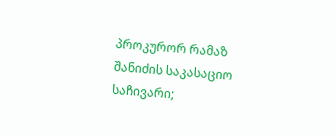პროკურორ რამაზ შანიძის საკასაციო საჩივარი;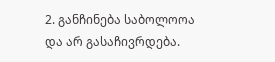2. განჩინება საბოლოოა და არ გასაჩივრდება.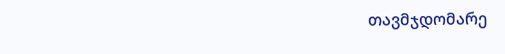თავმჯდომარე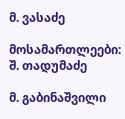მ. ვასაძე

მოსამართლეები: შ. თადუმაძე

მ. გაბინაშვილი